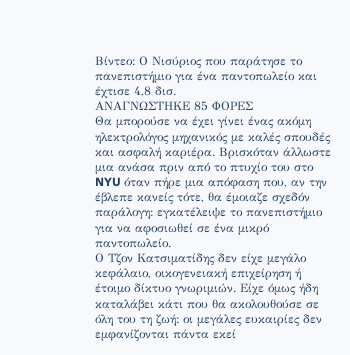Βίντεο: Ο Νισύριος που παράτησε το πανεπιστήμιο για ένα παντοπωλείο και έχτισε 4,8 δισ.
ΑΝΑΓΝΩΣΤΗΚΕ 85 ΦΟΡΕΣ
Θα μπορούσε να έχει γίνει ένας ακόμη ηλεκτρολόγος μηχανικός με καλές σπουδές και ασφαλή καριέρα. Βρισκόταν άλλωστε μια ανάσα πριν από το πτυχίο του στο NYU όταν πήρε μια απόφαση που, αν την έβλεπε κανείς τότε, θα έμοιαζε σχεδόν παράλογη: εγκατέλειψε το πανεπιστήμιο για να αφοσιωθεί σε ένα μικρό παντοπωλείο.
Ο Τζον Κατσιματίδης δεν είχε μεγάλο κεφάλαιο, οικογενειακή επιχείρηση ή έτοιμο δίκτυο γνωριμιών. Είχε όμως ήδη καταλάβει κάτι που θα ακολουθούσε σε όλη του τη ζωή: οι μεγάλες ευκαιρίες δεν εμφανίζονται πάντα εκεί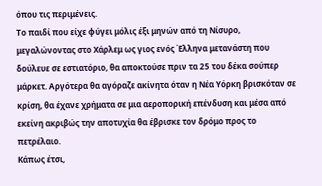όπου τις περιμένεις.
Το παιδί που είχε φύγει μόλις έξι μηνών από τη Νίσυρο, μεγαλώνοντας στο Χάρλεμ ως γιος ενός Έλληνα μετανάστη που δούλευε σε εστιατόριο, θα αποκτούσε πριν τα 25 του δέκα σούπερ μάρκετ. Αργότερα θα αγόραζε ακίνητα όταν η Νέα Υόρκη βρισκόταν σε κρίση, θα έχανε χρήματα σε μια αεροπορική επένδυση και μέσα από εκείνη ακριβώς την αποτυχία θα έβρισκε τον δρόμο προς το πετρέλαιο.
Κάπως έτσι,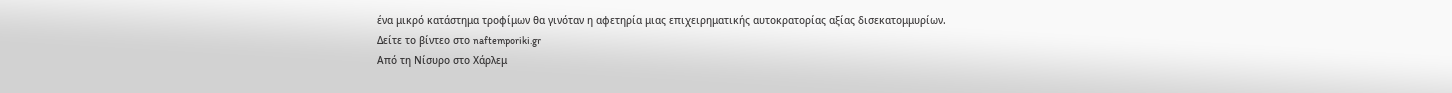ένα μικρό κατάστημα τροφίμων θα γινόταν η αφετηρία μιας επιχειρηματικής αυτοκρατορίας αξίας δισεκατομμυρίων.
Δείτε το βίντεο στο naftemporiki.gr
Από τη Νίσυρο στο Χάρλεμ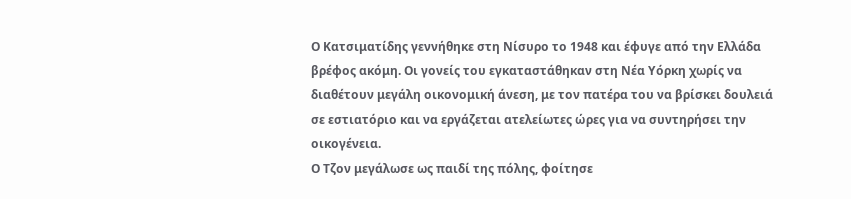Ο Κατσιματίδης γεννήθηκε στη Νίσυρο το 1948 και έφυγε από την Ελλάδα βρέφος ακόμη. Οι γονείς του εγκαταστάθηκαν στη Νέα Υόρκη χωρίς να διαθέτουν μεγάλη οικονομική άνεση, με τον πατέρα του να βρίσκει δουλειά σε εστιατόριο και να εργάζεται ατελείωτες ώρες για να συντηρήσει την οικογένεια.
Ο Τζον μεγάλωσε ως παιδί της πόλης, φοίτησε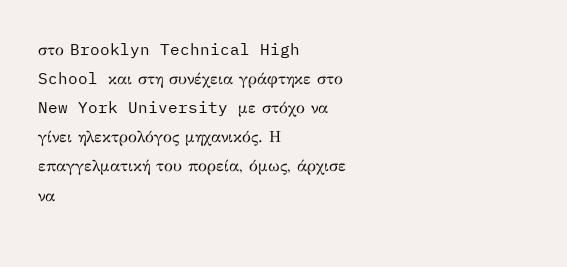στο Brooklyn Technical High School και στη συνέχεια γράφτηκε στο New York University με στόχο να γίνει ηλεκτρολόγος μηχανικός. Η επαγγελματική του πορεία, όμως, άρχισε να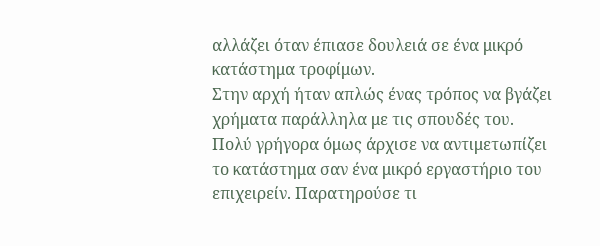αλλάζει όταν έπιασε δουλειά σε ένα μικρό κατάστημα τροφίμων.
Στην αρχή ήταν απλώς ένας τρόπος να βγάζει χρήματα παράλληλα με τις σπουδές του. Πολύ γρήγορα όμως άρχισε να αντιμετωπίζει το κατάστημα σαν ένα μικρό εργαστήριο του επιχειρείν. Παρατηρούσε τι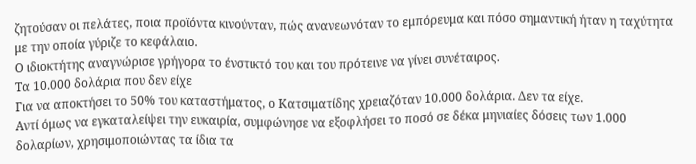ζητούσαν οι πελάτες, ποια προϊόντα κινούνταν, πώς ανανεωνόταν το εμπόρευμα και πόσο σημαντική ήταν η ταχύτητα με την οποία γύριζε το κεφάλαιο.
Ο ιδιοκτήτης αναγνώρισε γρήγορα το ένστικτό του και του πρότεινε να γίνει συνέταιρος.
Τα 10.000 δολάρια που δεν είχε
Για να αποκτήσει το 50% του καταστήματος, ο Κατσιματίδης χρειαζόταν 10.000 δολάρια. Δεν τα είχε.
Αντί όμως να εγκαταλείψει την ευκαιρία, συμφώνησε να εξοφλήσει το ποσό σε δέκα μηνιαίες δόσεις των 1.000 δολαρίων, χρησιμοποιώντας τα ίδια τα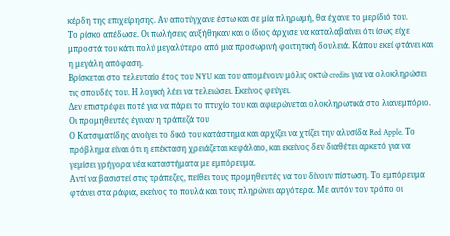κέρδη της επιχείρησης. Αν αποτύγχανε έστω και σε μία πληρωμή, θα έχανε το μερίδιό του.
Το ρίσκο απέδωσε. Οι πωλήσεις αυξήθηκαν και ο ίδιος άρχισε να καταλαβαίνει ότι ίσως είχε μπροστά του κάτι πολύ μεγαλύτερο από μια προσωρινή φοιτητική δουλειά. Κάπου εκεί φτάνει και η μεγάλη απόφαση.
Βρίσκεται στο τελευταίο έτος του NYU και του απομένουν μόλις οκτώ credits για να ολοκληρώσει τις σπουδές του. Η λογική λέει να τελειώσει. Εκείνος φεύγει.
Δεν επιστρέφει ποτέ για να πάρει το πτυχίο του και αφιερώνεται ολοκληρωτικά στο λιανεμπόριο.
Οι προμηθευτές έγιναν η τράπεζά του
Ο Κατσιματίδης ανοίγει το δικό του κατάστημα και αρχίζει να χτίζει την αλυσίδα Red Apple. Το πρόβλημα είναι ότι η επέκταση χρειάζεται κεφάλαιο, και εκείνος δεν διαθέτει αρκετό για να γεμίσει γρήγορα νέα καταστήματα με εμπόρευμα.
Αντί να βασιστεί στις τράπεζες, πείθει τους προμηθευτές να του δίνουν πίστωση. Το εμπόρευμα φτάνει στα ράφια, εκείνος το πουλά και τους πληρώνει αργότερα. Με αυτόν τον τρόπο οι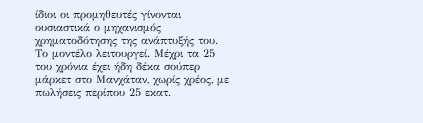ίδιοι οι προμηθευτές γίνονται ουσιαστικά ο μηχανισμός χρηματοδότησης της ανάπτυξής του.
Το μοντέλο λειτουργεί. Μέχρι τα 25 του χρόνια έχει ήδη δέκα σούπερ μάρκετ στο Μανχάταν, χωρίς χρέος, με πωλήσεις περίπου 25 εκατ.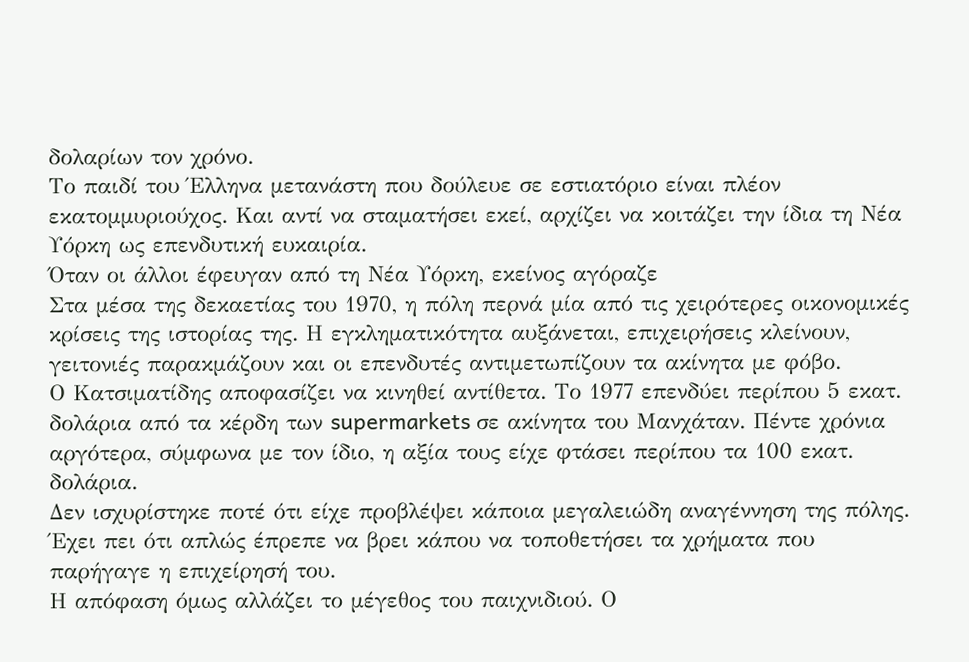δολαρίων τον χρόνο.
Το παιδί του Έλληνα μετανάστη που δούλευε σε εστιατόριο είναι πλέον εκατομμυριούχος. Και αντί να σταματήσει εκεί, αρχίζει να κοιτάζει την ίδια τη Νέα Υόρκη ως επενδυτική ευκαιρία.
Όταν οι άλλοι έφευγαν από τη Νέα Υόρκη, εκείνος αγόραζε
Στα μέσα της δεκαετίας του 1970, η πόλη περνά μία από τις χειρότερες οικονομικές κρίσεις της ιστορίας της. Η εγκληματικότητα αυξάνεται, επιχειρήσεις κλείνουν, γειτονιές παρακμάζουν και οι επενδυτές αντιμετωπίζουν τα ακίνητα με φόβο.
Ο Κατσιματίδης αποφασίζει να κινηθεί αντίθετα. Το 1977 επενδύει περίπου 5 εκατ. δολάρια από τα κέρδη των supermarkets σε ακίνητα του Μανχάταν. Πέντε χρόνια αργότερα, σύμφωνα με τον ίδιο, η αξία τους είχε φτάσει περίπου τα 100 εκατ. δολάρια.
Δεν ισχυρίστηκε ποτέ ότι είχε προβλέψει κάποια μεγαλειώδη αναγέννηση της πόλης. Έχει πει ότι απλώς έπρεπε να βρει κάπου να τοποθετήσει τα χρήματα που παρήγαγε η επιχείρησή του.
Η απόφαση όμως αλλάζει το μέγεθος του παιχνιδιού. Ο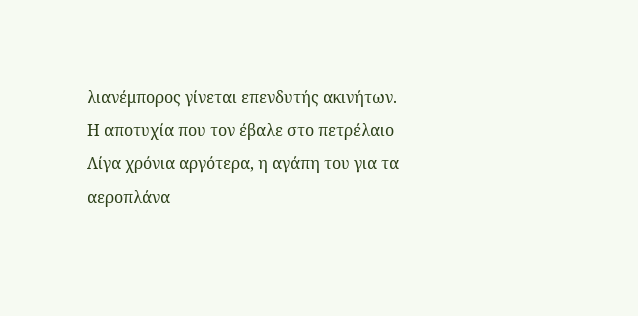λιανέμπορος γίνεται επενδυτής ακινήτων.
Η αποτυχία που τον έβαλε στο πετρέλαιο
Λίγα χρόνια αργότερα, η αγάπη του για τα αεροπλάνα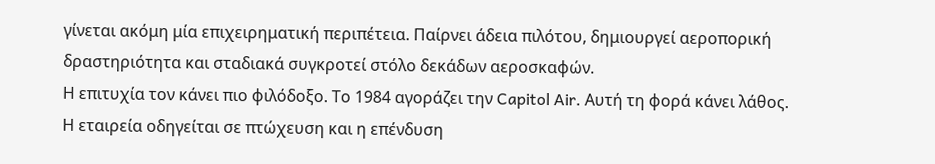γίνεται ακόμη μία επιχειρηματική περιπέτεια. Παίρνει άδεια πιλότου, δημιουργεί αεροπορική δραστηριότητα και σταδιακά συγκροτεί στόλο δεκάδων αεροσκαφών.
Η επιτυχία τον κάνει πιο φιλόδοξο. Το 1984 αγοράζει την Capitol Air. Αυτή τη φορά κάνει λάθος.
Η εταιρεία οδηγείται σε πτώχευση και η επένδυση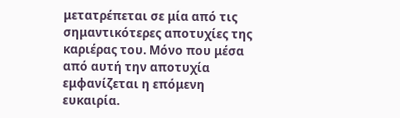μετατρέπεται σε μία από τις σημαντικότερες αποτυχίες της καριέρας του. Μόνο που μέσα από αυτή την αποτυχία εμφανίζεται η επόμενη ευκαιρία.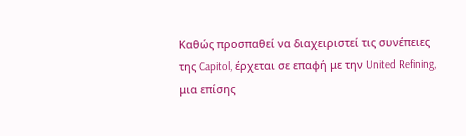Καθώς προσπαθεί να διαχειριστεί τις συνέπειες της Capitol, έρχεται σε επαφή με την United Refining, μια επίσης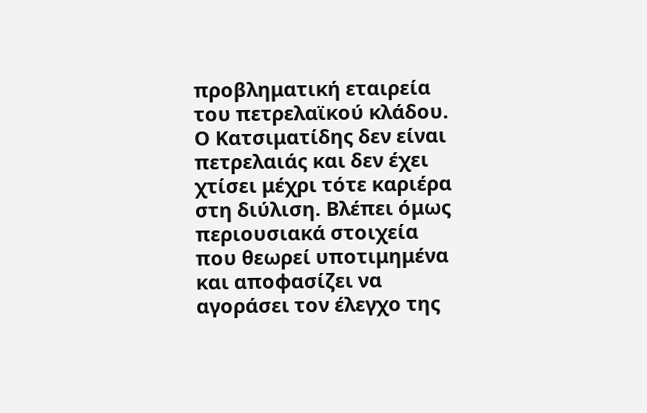προβληματική εταιρεία του πετρελαϊκού κλάδου.
Ο Κατσιματίδης δεν είναι πετρελαιάς και δεν έχει χτίσει μέχρι τότε καριέρα στη διύλιση. Βλέπει όμως περιουσιακά στοιχεία που θεωρεί υποτιμημένα και αποφασίζει να αγοράσει τον έλεγχο της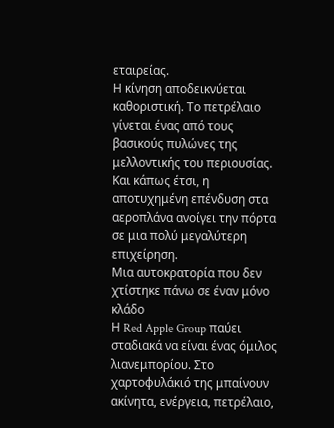εταιρείας.
Η κίνηση αποδεικνύεται καθοριστική. Το πετρέλαιο γίνεται ένας από τους βασικούς πυλώνες της μελλοντικής του περιουσίας.
Και κάπως έτσι, η αποτυχημένη επένδυση στα αεροπλάνα ανοίγει την πόρτα σε μια πολύ μεγαλύτερη επιχείρηση.
Μια αυτοκρατορία που δεν χτίστηκε πάνω σε έναν μόνο κλάδο
Η Red Apple Group παύει σταδιακά να είναι ένας όμιλος λιανεμπορίου. Στο χαρτοφυλάκιό της μπαίνουν ακίνητα, ενέργεια, πετρέλαιο,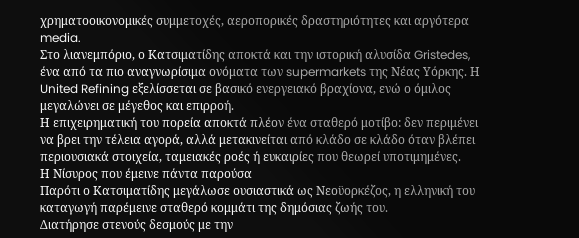χρηματοοικονομικές συμμετοχές, αεροπορικές δραστηριότητες και αργότερα media.
Στο λιανεμπόριο, ο Κατσιματίδης αποκτά και την ιστορική αλυσίδα Gristedes, ένα από τα πιο αναγνωρίσιμα ονόματα των supermarkets της Νέας Υόρκης. Η United Refining εξελίσσεται σε βασικό ενεργειακό βραχίονα, ενώ ο όμιλος μεγαλώνει σε μέγεθος και επιρροή.
Η επιχειρηματική του πορεία αποκτά πλέον ένα σταθερό μοτίβο: δεν περιμένει να βρει την τέλεια αγορά, αλλά μετακινείται από κλάδο σε κλάδο όταν βλέπει περιουσιακά στοιχεία, ταμειακές ροές ή ευκαιρίες που θεωρεί υποτιμημένες.
Η Νίσυρος που έμεινε πάντα παρούσα
Παρότι ο Κατσιματίδης μεγάλωσε ουσιαστικά ως Νεοϋορκέζος, η ελληνική του καταγωγή παρέμεινε σταθερό κομμάτι της δημόσιας ζωής του.
Διατήρησε στενούς δεσμούς με την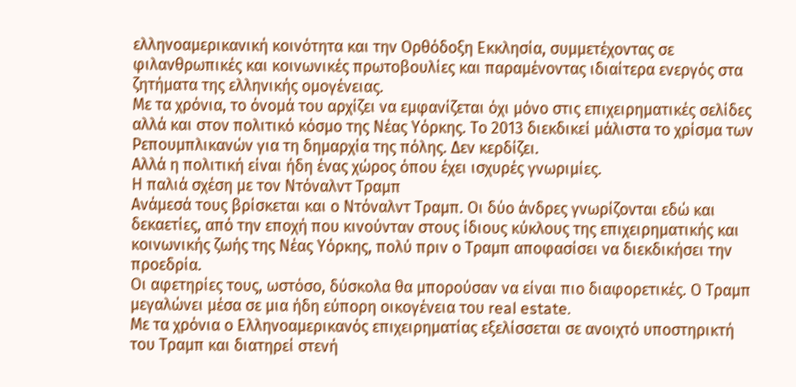ελληνοαμερικανική κοινότητα και την Ορθόδοξη Εκκλησία, συμμετέχοντας σε φιλανθρωπικές και κοινωνικές πρωτοβουλίες και παραμένοντας ιδιαίτερα ενεργός στα ζητήματα της ελληνικής ομογένειας.
Με τα χρόνια, το όνομά του αρχίζει να εμφανίζεται όχι μόνο στις επιχειρηματικές σελίδες αλλά και στον πολιτικό κόσμο της Νέας Υόρκης. Το 2013 διεκδικεί μάλιστα το χρίσμα των Ρεπουμπλικανών για τη δημαρχία της πόλης. Δεν κερδίζει.
Αλλά η πολιτική είναι ήδη ένας χώρος όπου έχει ισχυρές γνωριμίες.
Η παλιά σχέση με τον Ντόναλντ Τραμπ
Ανάμεσά τους βρίσκεται και ο Ντόναλντ Τραμπ. Οι δύο άνδρες γνωρίζονται εδώ και δεκαετίες, από την εποχή που κινούνταν στους ίδιους κύκλους της επιχειρηματικής και κοινωνικής ζωής της Νέας Υόρκης, πολύ πριν ο Τραμπ αποφασίσει να διεκδικήσει την προεδρία.
Οι αφετηρίες τους, ωστόσο, δύσκολα θα μπορούσαν να είναι πιο διαφορετικές. Ο Τραμπ μεγαλώνει μέσα σε μια ήδη εύπορη οικογένεια του real estate.
Με τα χρόνια ο Ελληνοαμερικανός επιχειρηματίας εξελίσσεται σε ανοιχτό υποστηρικτή του Τραμπ και διατηρεί στενή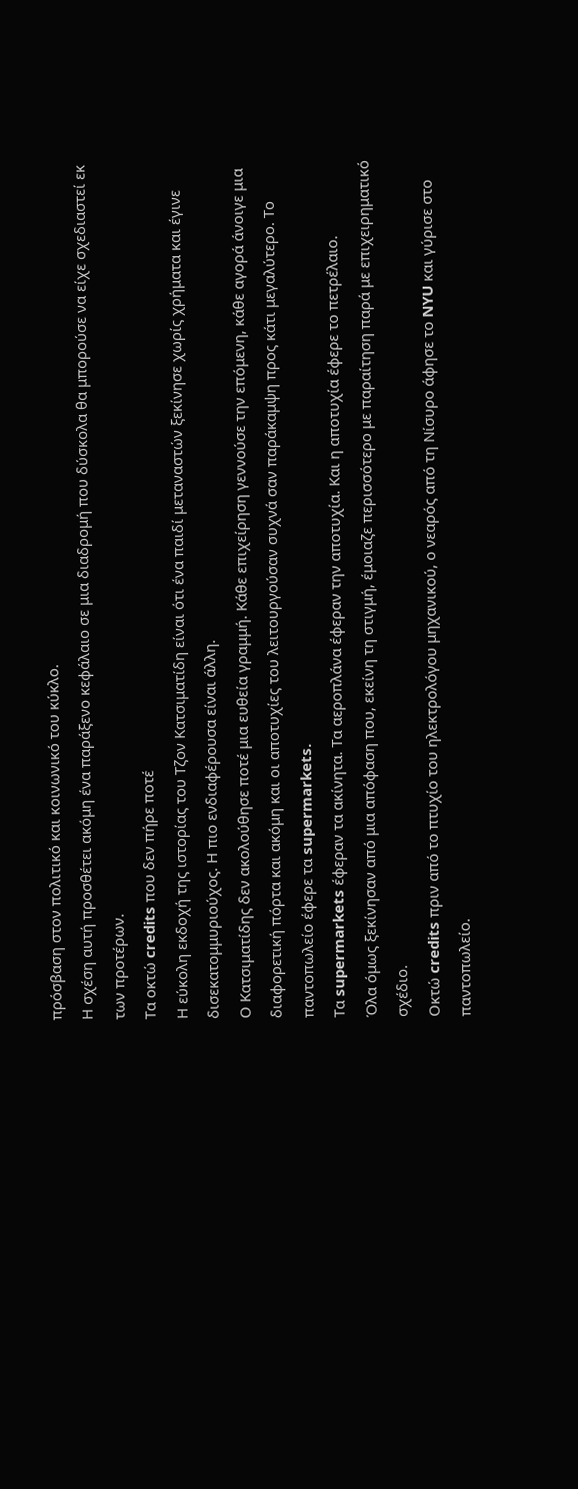πρόσβαση στον πολιτικό και κοινωνικό του κύκλο.
Η σχέση αυτή προσθέτει ακόμη ένα παράξενο κεφάλαιο σε μια διαδρομή που δύσκολα θα μπορούσε να είχε σχεδιαστεί εκ των προτέρων.
Τα οκτώ credits που δεν πήρε ποτέ
Η εύκολη εκδοχή της ιστορίας του Τζον Κατσιματίδη είναι ότι ένα παιδί μεταναστών ξεκίνησε χωρίς χρήματα και έγινε δισεκατομμυριούχος. Η πιο ενδιαφέρουσα είναι άλλη.
Ο Κατσιματίδης δεν ακολούθησε ποτέ μια ευθεία γραμμή. Κάθε επιχείρηση γεννούσε την επόμενη, κάθε αγορά άνοιγε μια διαφορετική πόρτα και ακόμη και οι αποτυχίες του λειτουργούσαν συχνά σαν παράκαμψη προς κάτι μεγαλύτερο. Το παντοπωλείο έφερε τα supermarkets.
Τα supermarkets έφεραν τα ακίνητα. Τα αεροπλάνα έφεραν την αποτυχία. Και η αποτυχία έφερε το πετρέλαιο.
Όλα όμως ξεκίνησαν από μια απόφαση που, εκείνη τη στιγμή, έμοιαζε περισσότερο με παραίτηση παρά με επιχειρηματικό σχέδιο.
Οκτώ credits πριν από το πτυχίο του ηλεκτρολόγου μηχανικού, ο νεαρός από τη Νίσυρο άφησε το NYU και γύρισε στο παντοπωλείο.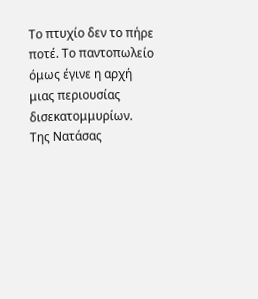Το πτυχίο δεν το πήρε ποτέ. Το παντοπωλείο όμως έγινε η αρχή μιας περιουσίας δισεκατομμυρίων.
Της Νατάσας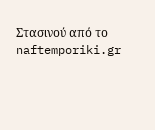Στασινού από το naftemporiki.gr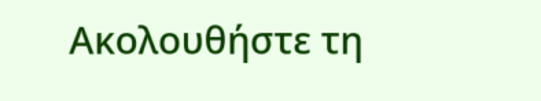Ακολουθήστε τη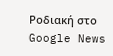Ροδιακή στο Google News